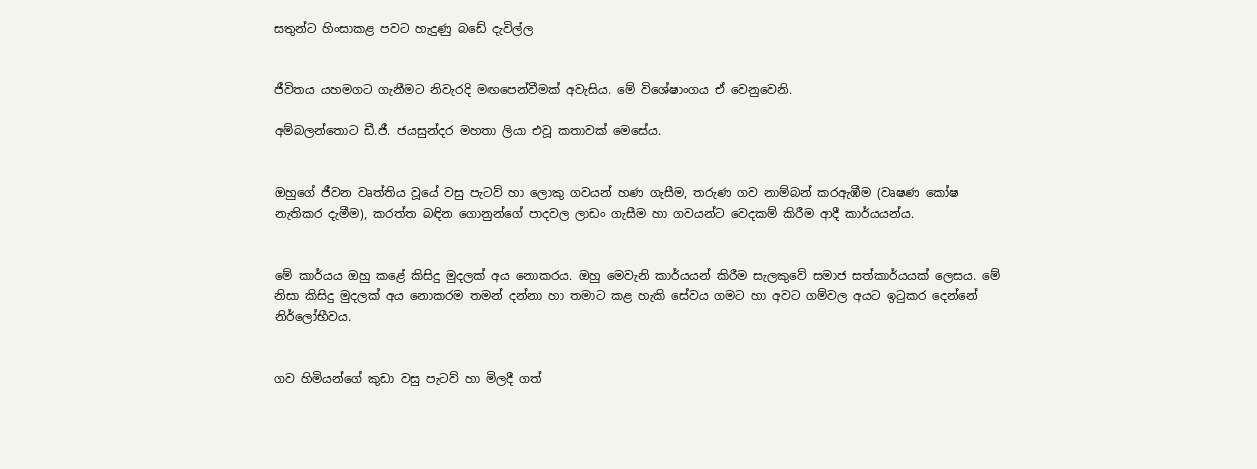සතුන්ට හිංසාකළ පවට හැදුණු බඩේ දැවිල්ල


ජීවිතය යහමගට ගැනීමට නිවැරදි මඟපෙන්වීමක් අවැසිය. මේ විශේෂාංගය ඒ වෙනුවෙනි.

අම්බලන්තොට ඩී.ජී. ජයසුන්දර මහතා ලියා එවූ කතාවක් මෙසේය.


ඔහුගේ ජීවන වෘත්තිය වූයේ වසු පැටව් හා ලොකු ගවයන් හණ ගැසීම, තරුණ ගව නාම්බන් කරඇඹීම (වෘෂණ කෝෂ නැතිකර දැමීම), කරත්ත බඳින ගොනුන්ගේ පාදවල ලාඩං ගැසීම හා ගවයන්ට වෙදකම් කිරීම ආදී කාර්යයන්ය.


මේ කාර්යය ඔහු කළේ කිසිදු මුදලක් අය නොකරය. ඔහු මෙවැනි කාර්යයන් කිරීම සැලකුවේ සමාජ සත්කාර්යයක් ලෙසය. මේ නිසා කිසිදු මුදලක් අය නොකරම තමන් දන්නා හා තමාට කළ හැකි සේවය ගමට හා අවට ගම්වල අයට ඉටුකර දෙන්නේ නිර්ලෝභීවය.


ගව හිමියන්ගේ කුඩා වසු පැටව් හා මිලදී ගත්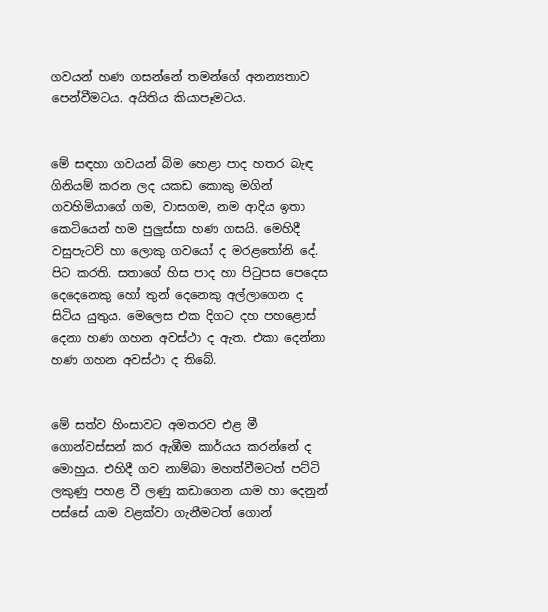ගවයන් හණ ගසන්නේ තමන්ගේ අනන්‍යතාව පෙන්වීමටය. අයිතිය කියාපෑමටය.


මේ සඳහා ගවයන් බිම හෙළා පාද හතර බැඳ ගිනියම් කරන ලද යකඩ කොකු මගින් ගවහිමියාගේ ගම, වාසගම, නම ආදිය ඉතා කෙටියෙන් හම පුලුස්සා හණ ගසයි. මෙහිදී වසුපැටව් හා ලොකු ගවයෝ ද මරළතෝනි දේ. පිට කරති. සතාගේ හිස පාද හා පිටුපස පෙදෙස දෙදෙනෙකු හෝ තුන් දෙනෙකු අල්ලාගෙන ද සිටිය යුතුය. මෙලෙස එක දිගට දහ පහළොස් දෙනා හණ ගහන අවස්ථා ද ඇත. එකා දෙන්නා හණ ගහන අවස්ථා ද තිබේ.


මේ සත්ව හිංසාවට අමතරව එළ මී ගොන්වස්සන් කර ඇඹීම කාර්යය කරන්නේ ද මොහුය. එහිදී ගව නාම්බා මහත්වීමටත් පට්ටි ලකුණු පහළ වී ලණු කඩාගෙන යාම හා දෙනුන් පස්සේ යාම වළක්වා ගැනීමටත් ගොන්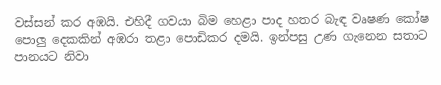වස්සන් කර අඹයි. එහිදී ගවයා බිම හෙළා පාද හතර බැඳ වෘෂණ කෝෂ පොලු දෙකකින් අඹරා තළා පොඩිකර දමයි. ඉන්පසු උණ ගැනෙන සතාට පානයට නිවා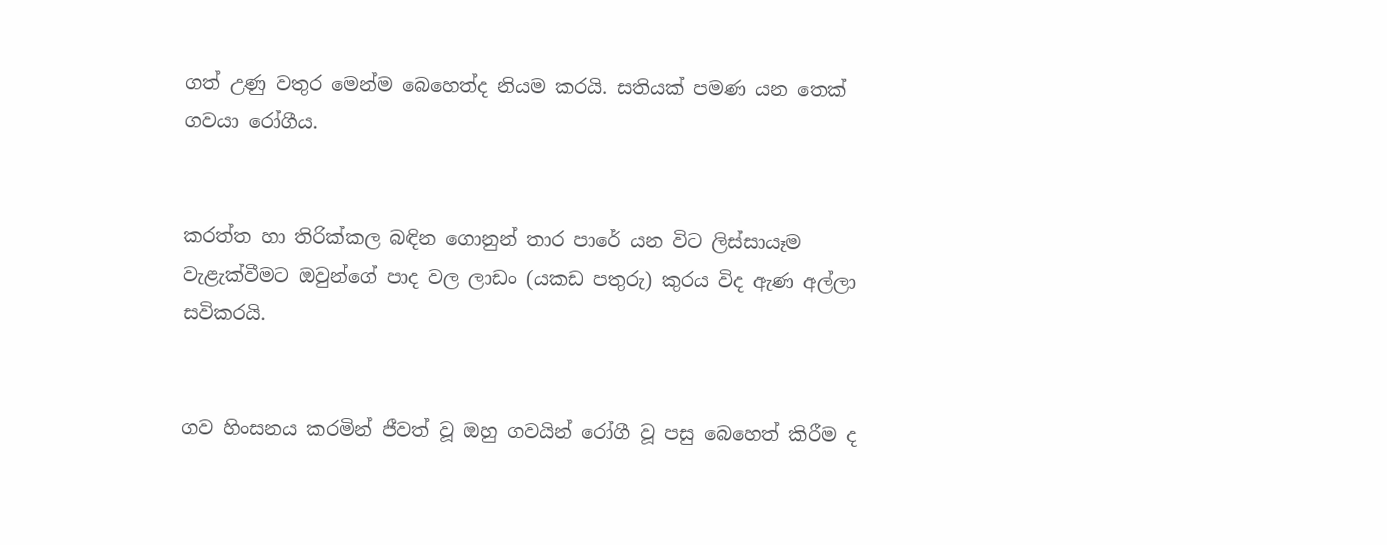ගත් උණු වතුර මෙන්ම බෙහෙත්ද නියම කරයි. සතියක් පමණ යන තෙක් ගවයා රෝගීය.


කරත්ත හා තිරික්කල බඳින ගොනුන් තාර පාරේ යන විට ලිස්සායෑම වැළැක්වීමට ඔවුන්ගේ පාද වල ලාඩං (යකඩ පතුරු) කුරය විද ඇණ අල්ලා සවිකරයි.


ගව හිංසනය කරමින් ජීවත් වූ ඔහු ගවයින් රෝගී වූ පසු බෙහෙත් කිරීම ද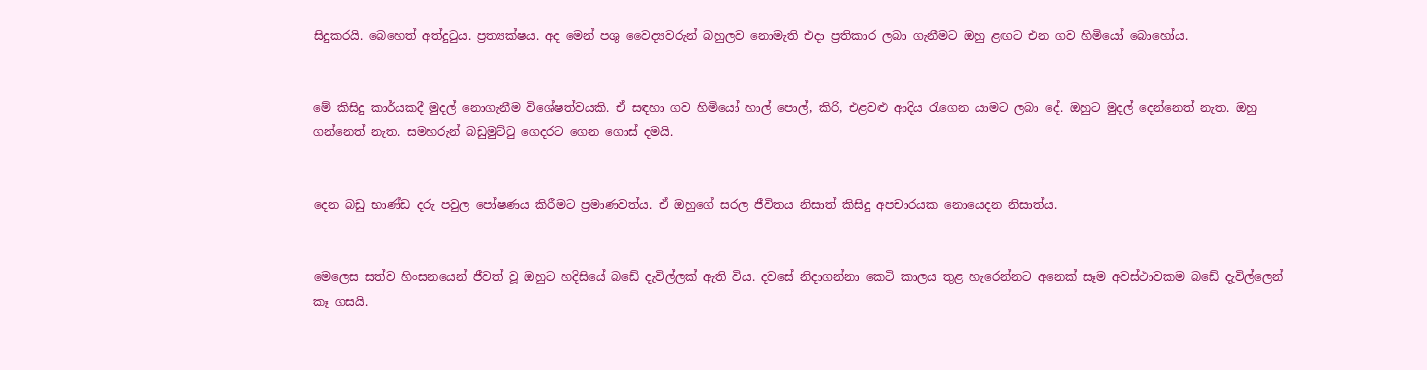සිදුකරයි. බෙහෙත් අත්දුටුය. ප්‍රත්‍යක්ෂය. අද මෙන් පශු වෛද්‍යවරුන් බහුලව නොමැති එද‌ා ප්‍රතිකාර ලබා ගැනීමට ඔහු ළඟට එන ගව හිමියෝ බොහෝය.


මේ කිසිදු කාර්යකදී මුදල් නොගැනීම විශේෂත්වයකි. ඒ සඳහා ගව හිමියෝ හාල් පොල්, කිරි, එළවළු ආදිය රැගෙන යාමට ලබා දේ. ඔහුට මුදල් දෙන්නෙත් නැත. ඔහු ගන්නෙත් නැත. සමහරුන් බඩුමුට්ටු ගෙදරට ගෙන ගොස් දමයි.


දෙන බඩු භාණ්ඩ දරු පවුල පෝෂණය කිරීමට ප්‍රමාණවත්ය. ඒ ඔහුගේ සරල ජීවිතය නිසාත් කිසිදු අපචාරයක නොයෙදන නිසාත්ය.


මෙලෙස සත්ව හිංසනයෙන් ජීවත් වූ ඔහුට හදිසියේ බඩේ දැවිල්ලක් ඇති විය. දවසේ නිද‌ාගන්නා කෙටි කාලය තුළ හැරෙන්නට අනෙක් සෑම අවස්ථාවකම බඩේ දැවිල්ලෙන් කෑ ගසයි.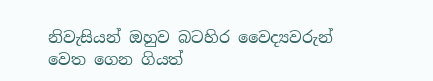නිවැසියන් ඔහුව බටහිර වෛද්‍යවරුන් වෙත ගෙන ගියත්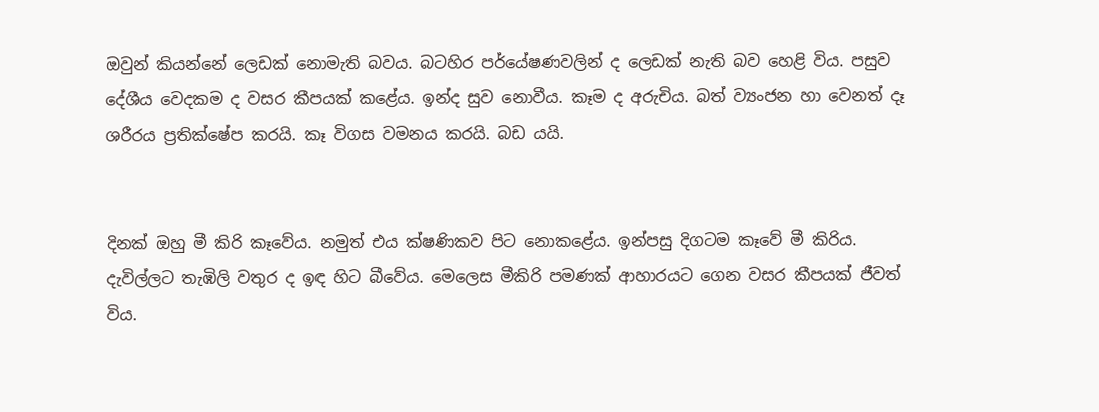ඔවුන් කියන්නේ ලෙඩක් නොමැති බවය. බටහිර පර්‌යේෂණවලින් ද ලෙඩක් නැති බව හෙළි විය. පසුව දේශීය වෙදකම ද වසර කීපයක් කළේය. ඉන්ද සුව නොවීය. කෑම ද අරුචිය. බත් ව්‍යංජන හා වෙනත් දෑ ශරීරය ප්‍රතික්ෂේප කරයි. කෑ විගස වමනය කරයි. බඩ යයි.


දිනක් ඔහු මී කිරි කෑවේය. නමුත් එය ක්ෂණිකව පිට නොකළේය. ඉන්පසු දිගටම කෑවේ මී කිරිය. දැවිල්ලට තැඹිලි වතුර ද ඉඳ හිට බීවේය. මෙලෙස මීකිරි පමණක් ආහාරයට ගෙන වසර කීපයක් ජීවත් විය.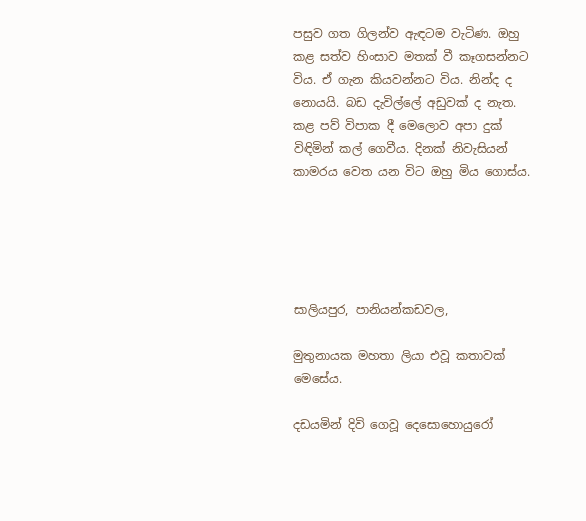පසුව ගත ගිලන්ව ඇඳටම වැටිණ. ඔහු කළ සත්ව හිංසාව මතක් වී කෑගසන්නට විය. ඒ ගැන කියවන්නට විය. නින්ද ද නොයයි. බඩ දැවිල්ලේ අඩුවක් ද නැත. කළ පව් විපාක දී මෙලොව අපා දුක් විඳිමින් කල් ගෙවීය. දිනක් නිවැසියන් කාමරය වෙත යන විට ඔහු මිය ගොස්ය.





සාලියපුර, පානියන්කඩවල,

මුතුනායක මහතා ලියා එවූ කතාවක් මෙසේය.

දඩයමින් දිවි ගෙවූ දෙසොහොයුරෝ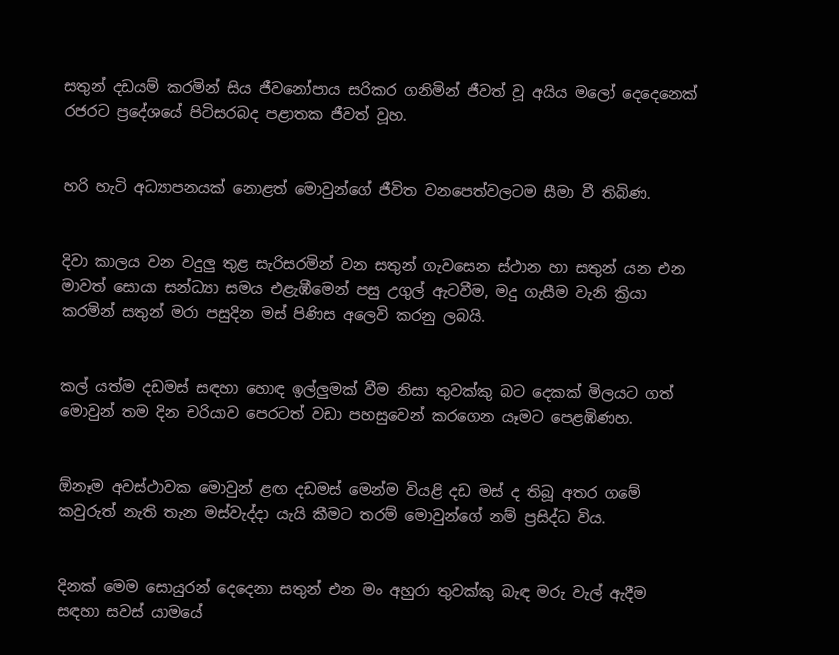සතුන් දඩයම් කරමින් සිය ජීවනෝපාය සරිකර ගනිමින් ජීවත් වූ අයිය මලෝ දෙදෙනෙක් රජරට ප්‍රදේශයේ පිටිසරබද පළාතක ජීවත් වූහ.


හරි හැටි අධ්‍යාපනයක් නොළත් මොවුන්ගේ ජීවිත වනපෙත්වලටම සීමා වී තිබිණ.


දිවා කාලය වන වදුලු තුළ සැරිසරමින් වන සතුන් ගැවසෙන ස්ථාන හා සතුන් යන එන මාවත් සොයා සන්ධ්‍යා සමය එළැඹීමෙන් පසු උගුල් ඇටවීම, මදු ගැසීම වැනි ක්‍රියා කරමින් සතුන් මරා පසුදින මස් පිණිස අලෙවි කරනු ලබයි.


කල් යත්ම දඩමස් සඳහා හොඳ ඉල්ලුමක් වීම නිසා තුවක්කු බට දෙකක් මිලයට ගත් මොවුන් තම දින චරියාව පෙරටත් වඩා පහසුවෙන් කරගෙන යෑමට පෙළඹිණහ.


ඕනෑම අවස්ථාවක මොවුන් ළඟ දඩමස් මෙන්ම වියළි දඩ මස් ද තිබූ අතර ගමේ කවුරුත් නැති තැන මස්වැද්ද‌ා යැයි කීමට තරම් මොවුන්ගේ නම් ප්‍රසිද්ධ විය.


දිනක් මෙම සොයුරන් දෙදෙනා සතුන් එන මං අහුරා තුවක්කු බැඳ මරු වැල් ඇදීම සඳහා සවස් යාමයේ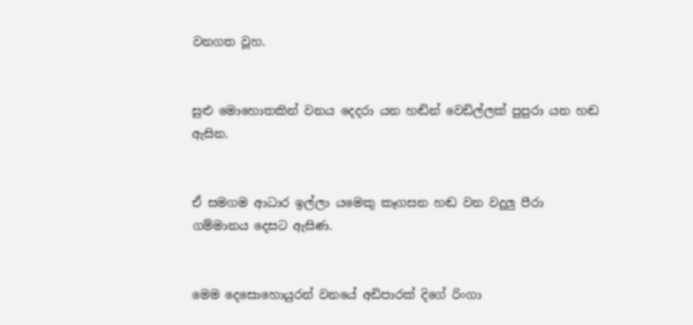වනගත වූහ.


සුළු මොහොතකින් වනය දෙදරා යන හඬින් වෙඩිල්ලක් පුපුරා යන හඬ ඇසින.


ඒ සමගම ආධාර ඉල්ලා යමෙකු කෑගසන හඬ වන වදුලු පීරා ගම්මානය දෙසට ඇසිණ.


මෙම දෙසොහොයුරන් වනයේ අඩිපාරක් දිගේ රිංගා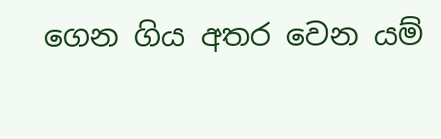ගෙන ගිය අතර වෙන යම්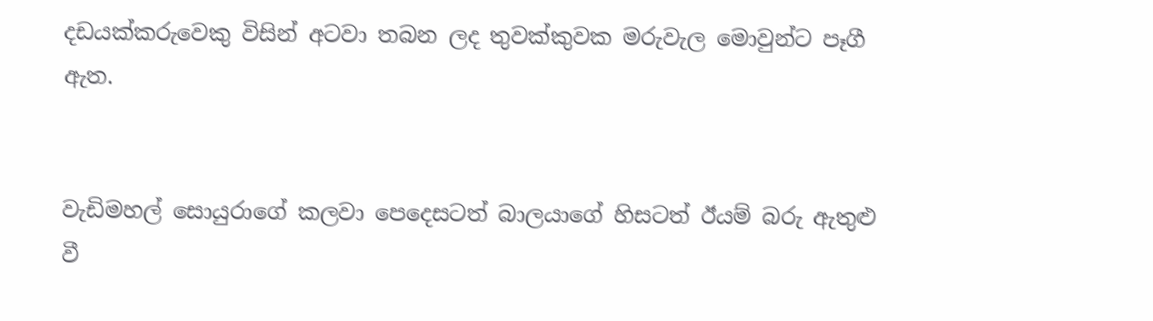දඩයක්කරුවෙකු විසින් අටවා තබන ලද තුවක්කුවක මරුවැල මොවුන්ට පෑගී ඇත.


වැඩිමහල් සොයුරාගේ කලවා පෙදෙසටත් බාලයාගේ හිසටත් ඊයම් බරු ඇතුළු වී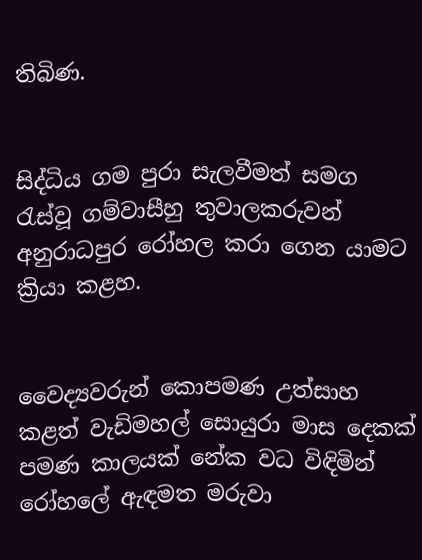තිබිණ.


සිද්ධිය ගම පුරා සැලවීමත් සමග රැස්වූ ගම්වාසීහු තුවාලකරුවන් අනුරාධපුර රෝහල කරා ගෙන යාමට ක්‍රියා කළහ.


වෛද්‍යවරුන් කොපමණ උත්සාහ කළත් වැඩිමහල් සොයුරා මාස දෙකක් පමණ කාලයක් නේක වධ විඳිමින් රෝහලේ ඇඳමත මරුවා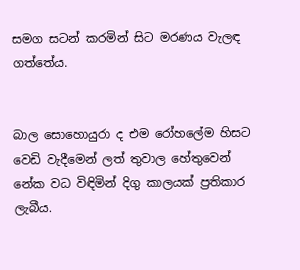සමග සටන් කරමින් සිට මරණය වැලඳ ගත්තේය.


බාල සොහොයුරා ද එම රෝහලේම හිසට වෙඩි වැදීමෙන් ලත් තුවාල හේතුවෙන් නේක වධ විඳිමින් දිගු කාලයක් ප්‍රතිකාර ලැබීය.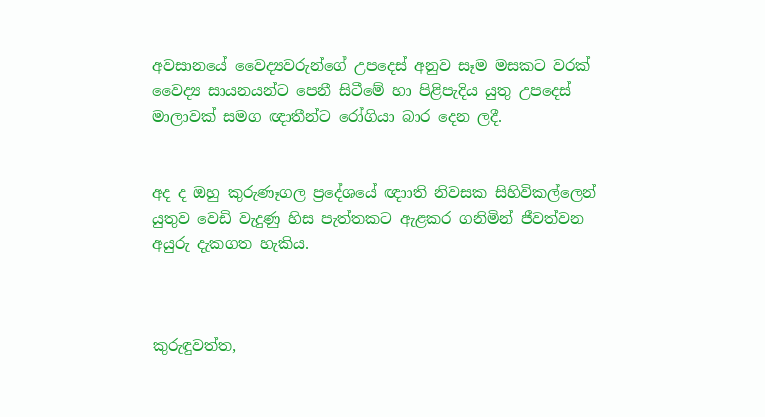අවසානයේ වෛද්‍යවරුන්ගේ උපදෙස් අනුව සෑම මසකට වරක් වෛද්‍ය සායනයන්ට පෙනී සිටීමේ හා පිළිපැදිය යුතු උපදෙස් මාලාවක් සමග ඥාතීන්ට රෝගියා බාර දෙන ලදී.


අද ද ඔහු කුරුණෑගල ප්‍රදේශයේ ඥා‌ාති නිවසක සිහිවිකල්ලෙන් යුතුව වෙඩි වැදුණු හිස පැත්තකට ඇළකර ගනිමින් ජීවත්වන අයුරු දැකගත හැකිය.



කුරුඳුවත්ත,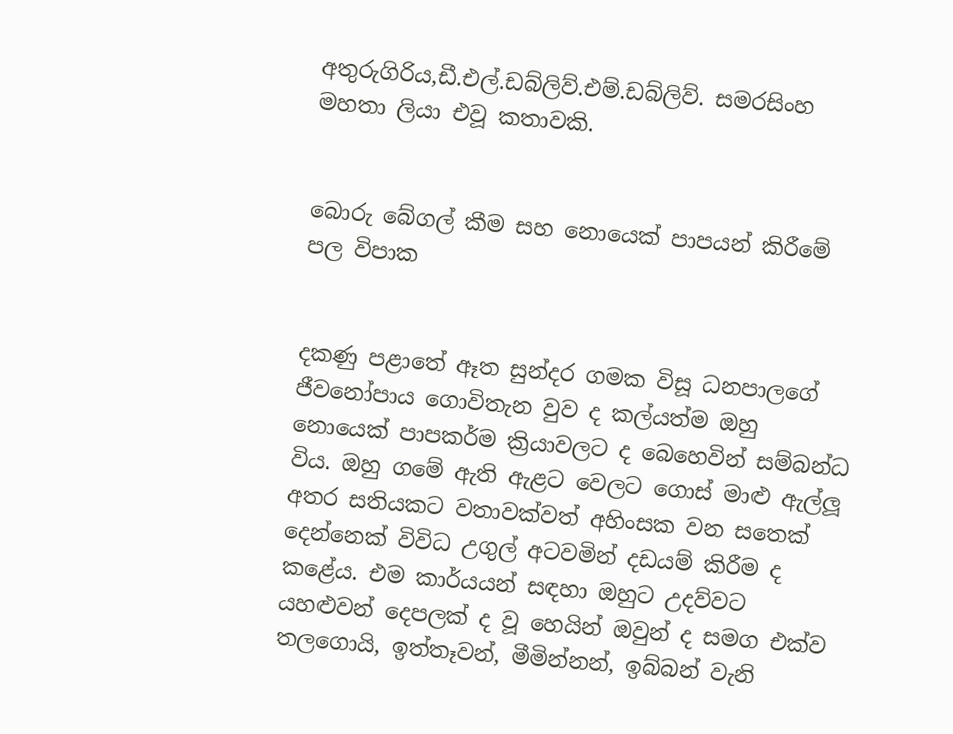අතුරුගිරිය,ඩී.එල්.ඩබ්ලිව්.එම්.ඩබ්ලිව්. සමරසිංහ මහතා ලියා එවූ කතාවකි.


බොරු බේගල් කීම සහ නොයෙක් පාපයන් කිරීමේ පල විපාක


දකණු පළාතේ ඈත සුන්දර ගමක විසූ ධනපාලගේ ජීවනෝපාය ගොවිතැන වුව ද කල්යත්ම ඔහු නොයෙක් පාපකර්ම ක්‍රියාවලට ද බෙහෙවින් සම්බන්ධ විය. ඔහු ගමේ ඇති ඇළට වෙලට ගොස් මාළු ඇල්ලූ අතර සතියකට වතාවක්වත් අහිංසක වන සතෙක් දෙන්නෙක් විවිධ උගුල් අටවමින් දඩයම් කිරීම ද කළේය. එම කාර්යයන් සඳහා ඔහුට උදව්වට යහළුවන් දෙපලක් ද වූ හෙයින් ඔවුන් ද සමග එක්ව තලගොයි, ඉත්තෑවන්, මීමින්නන්, ඉබ්බන් වැනි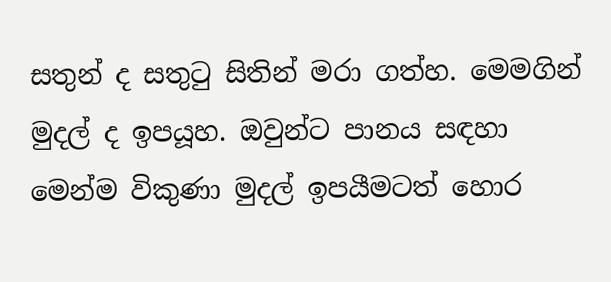සතුන් ද සතුටු සිතින් මරා ගත්හ. මෙමගින් මුදල් ද ඉපයූහ. ඔවුන්ට පානය සඳහා මෙන්ම විකුණා මුදල් ඉපයීමටත් හොර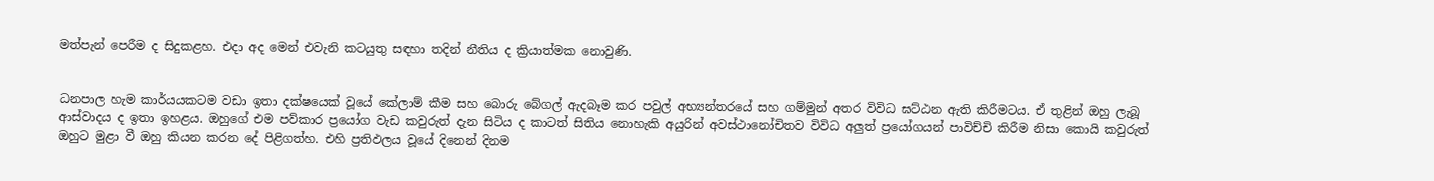මත්පැන් පෙරීම ද සිදුකළහ. එද‌ා අද මෙන් එවැනි කටයුතු සඳහා තදින් නීතිය ද ක්‍රියාත්මක නොවුණි.


ධනපාල හැම කාර්යයකටම වඩා ඉතා දක්ෂයෙක් වූයේ කේලාම් කීම සහ බොරු බේගල් ඇදබෑම කර පවුල් අභ්‍යන්තරයේ සහ ගම්මුන් අතර විවිධ ඝට්ඨන ඇති කිරීමටය. ඒ තුළින් ඔහු ලැබූ ආස්වාදය ද ඉතා ඉහළය. ඔහුගේ එම පව්කාර ප්‍රයෝග වැඩ කවුරුත් දැන සිටිය ද කාටත් සිතිය නොහැකි අයුරින් අවස්ථානෝචිතව විවිධ අලුත් ප්‍රයෝගයන් පාවිච්චි කිරීම නිසා කොයි කවුරුත් ඔහුට මුළා වී ඔහු කියන කරන දේ පිළිගත්හ. එහි ප්‍රතිඵලය වූයේ දිනෙන් දිනම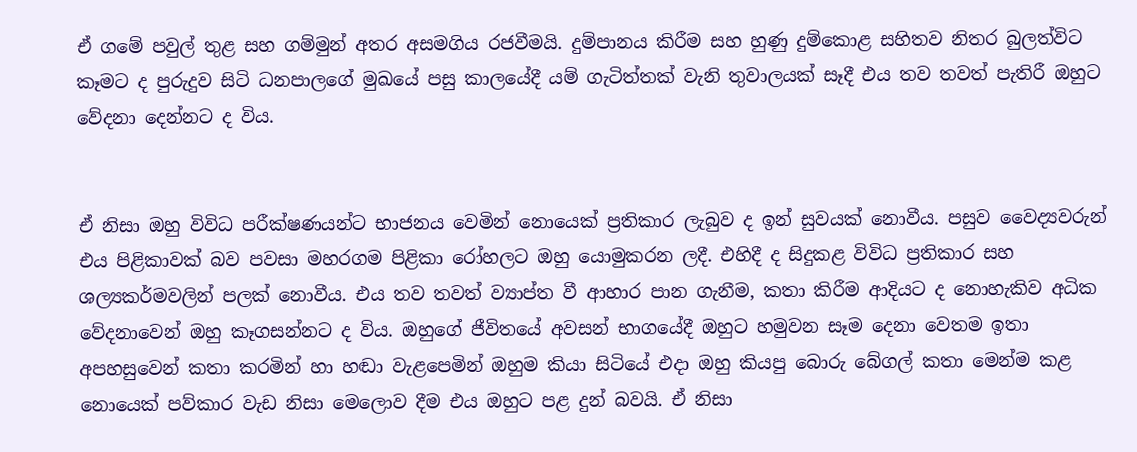ඒ ගමේ පවුල් තුළ සහ ගම්මුන් අතර අසමගිය රජවීමයි. දුම්පානය කිරීම සහ හුණු දුම්කොළ සහිතව නිතර බුලත්විට කෑමට ද පුරුදුව සිටි ධනපාලගේ මුඛයේ පසු කාලයේදී යම් ගැටිත්තක් වැනි තුවාලයක් සෑදී එය තව තවත් පැතිරී ඔහුට වේදනා දෙන්නට ද විය.


ඒ නිසා ඔහු විවිධ පරීක්ෂණයන්ට භාජනය වෙමින් නොයෙක් ප්‍රතිකාර ලැබුව ද ඉන් සුවයක් නොවීය. පසුව වෛද්‍යවරුන් එය පිළිකාවක් බව පවසා මහරගම පිළිකා රෝහලට ඔහු යොමුකරන ලදී. එහිදී ද සිදුකළ විවිධ ප්‍රතිකාර සහ ශල්‍යකර්මවලින් පලක් නොවීය. එය තව තවත් ව්‍යාප්ත වී ආහාර පාන ගැනීම, කතා කිරීම ආදියට ද නොහැකිව අධික වේදනාවෙන් ඔහු කෑගසන්නට ද විය. ඔහුගේ ජීවිතයේ අවසන් භාගයේදී ඔහුට හමුවන සෑම දෙනා වෙතම ඉතා අපහසුවෙන් කතා කරමින් හා හඬා වැළපෙමින් ඔහුම කියා සිටියේ එද‌ා ඔහු කියපු බොරු බේගල් කතා මෙන්ම කළ නොයෙක් පව්කාර වැඩ නිසා මෙලොව දීම එය ඔහුට පළ දුන් බවයි. ඒ නිසා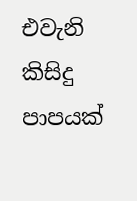එවැනි කිසිදු පාපයක්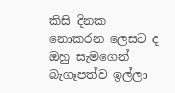කිසි දිනක නොකරන ලෙසට ද ඔහු සැමගෙන් බැගෑපත්ව ඉල්ලා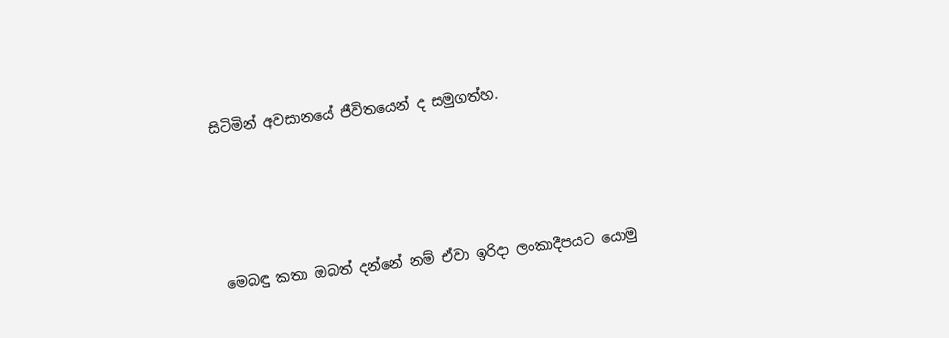සිටිමින් අවසානයේ ජීවිතයෙන් ද සමුගත්හ.




මෙබඳු කතා ඔබත් දන්නේ නම් ඒවා ඉරිද‌ා ලංකාදීපයට යොමු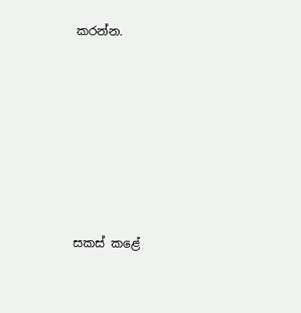කරන්න.







සකස් කළේ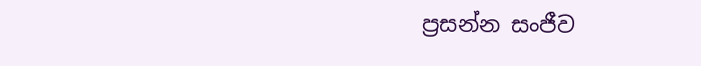ප්‍රසන්න සංජීව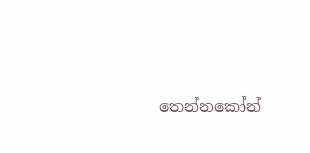තෙන්නකෝන්